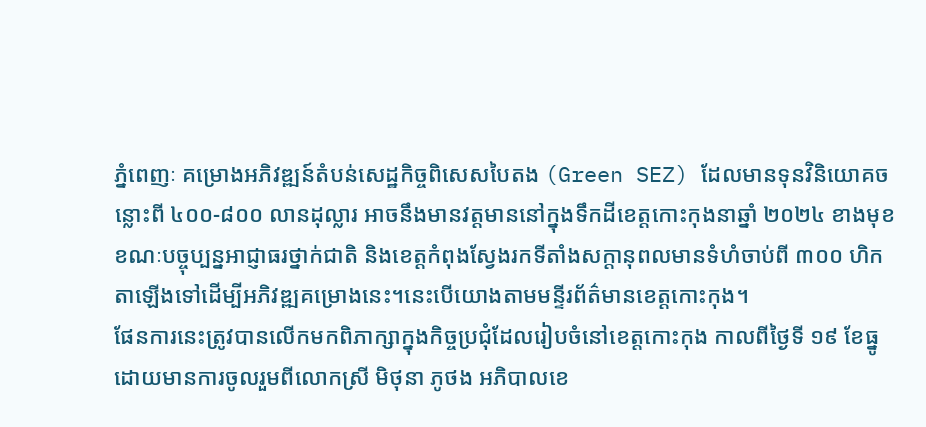ភ្នំពេញៈ គម្រោងអភិវឌ្ឍន៍តំបន់សេដ្ឋកិច្ចពិសេសបៃតង (Green SEZ) ដែលមានទុនវិនិយោគចន្លោះពី ៤០០-៨០០ លានដុល្លារ អាចនឹងមានវត្តមាននៅក្នុងទឹកដីខេត្តកោះកុងនាឆ្នាំ ២០២៤ ខាងមុខ ខណៈបច្ចុប្បន្នអាជ្ញាធរថ្នាក់ជាតិ និងខេត្តកំពុងស្វែងរកទីតាំងសក្តានុពលមានទំហំចាប់ពី ៣០០ ហិកតាឡើងទៅដើម្បីអភិវឌ្ឍគម្រោងនេះ។នេះបើយោងតាមមន្ទីរព័ត៌មានខេត្ដកោះកុង។
ផែនការនេះត្រូវបានលើកមកពិភាក្សាក្នុងកិច្ចប្រជុំដែលរៀបចំនៅខេត្តកោះកុង កាលពីថ្ងៃទី ១៩ ខែធ្នូ ដោយមានការចូលរួមពីលោកស្រី មិថុនា ភូថង អភិបាលខេ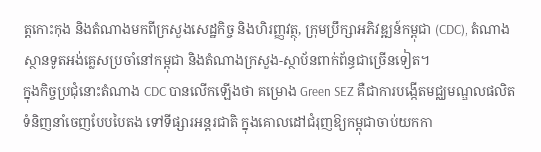ត្តកោះកុង និងតំណាងមកពីក្រសួងសេដ្ឋកិច្ច និងហិរញ្ញវត្ថុ, ក្រុមប្រឹក្សាអភិវឌ្ឍន៍កម្ពុជា (CDC), តំណាងស្ថានទូតអង់គ្លេសប្រចាំនៅកម្ពុជា និងតំណាងក្រសួង-ស្ថាប័នពាក់ព័ន្ធជាច្រើនទៀត។
ក្នុងកិច្ចប្រជុំនោះតំណាង CDC បានលើកឡើងថា គម្រោង Green SEZ គឺជាការបង្កើតមជ្ឈមណ្ឌលផលិតទំនិញនាំចេញបែបបៃតង ទៅទីផ្សារអន្តរជាតិ ក្នុងគោលដៅជំរុញឱ្យកម្ពុជាចាប់យកកា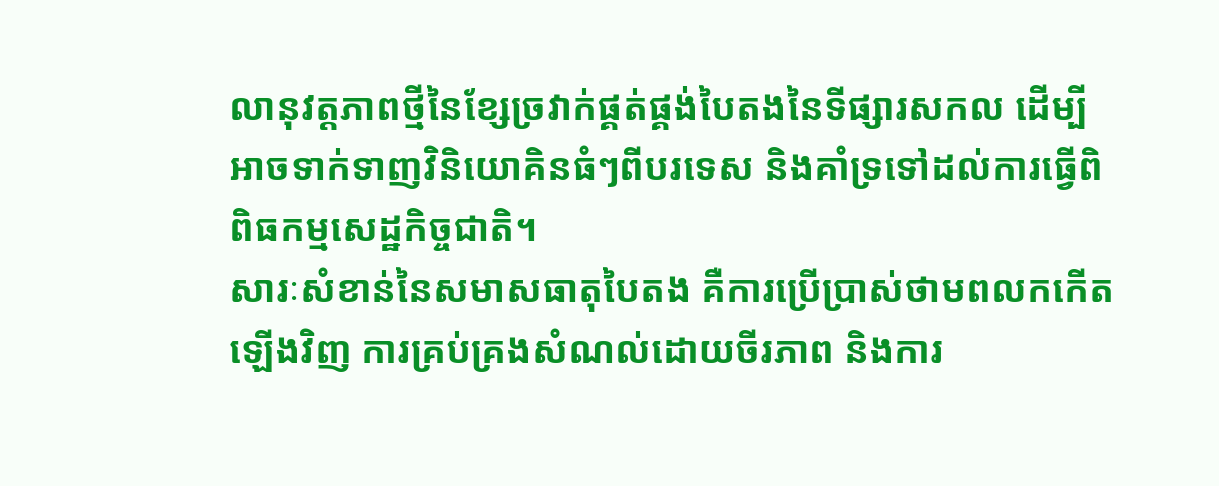លានុវត្តភាពថ្មីនៃខ្សែច្រវាក់ផ្គត់ផ្គង់បៃតងនៃទីផ្សារសកល ដើម្បីអាចទាក់ទាញវិនិយោគិនធំៗពីបរទេស និងគាំទ្រទៅដល់ការធ្វើពិពិធកម្មសេដ្ឋកិច្ចជាតិ។
សារៈសំខាន់នៃសមាសធាតុបៃតង គឺការប្រើប្រាស់ថាមពលកកើតឡើងវិញ ការគ្រប់គ្រងសំណល់ដោយចីរភាព និងការ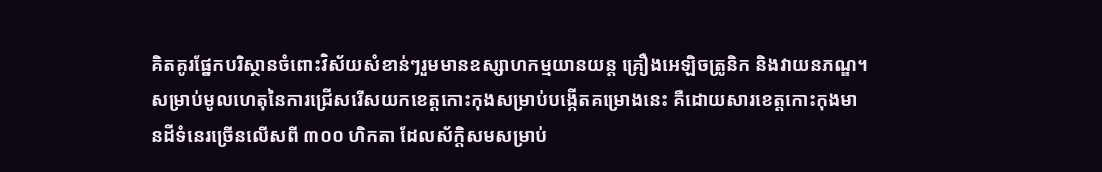គិតគូរផ្នែកបរិស្ថានចំពោះវិស័យសំខាន់ៗរួមមានឧស្សាហកម្មយានយន្ត គ្រឿងអេឡិចត្រូនិក និងវាយនភណ្ឌ។
សម្រាប់មូលហេតុនៃការជ្រើសរើសយកខេត្តកោះកុងសម្រាប់បង្កើតគម្រោងនេះ គឺដោយសារខេត្តកោះកុងមានដីទំនេរច្រើនលើសពី ៣០០ ហិកតា ដែលស័ក្តិសមសម្រាប់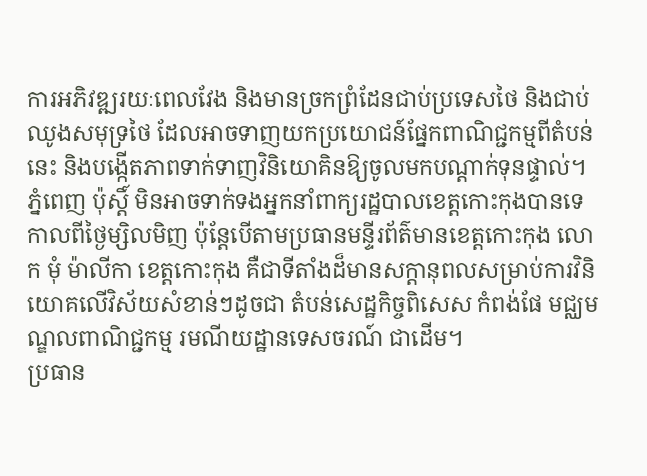ការអភិវឌ្ឍរយៈពេលវែង និងមានច្រកព្រំដែនជាប់ប្រទេសថៃ និងជាប់ឈូងសមុទ្រថៃ ដែលអាចទាញយកប្រយោជន៍ផ្នែកពាណិជ្ជកម្មពីតំបន់នេះ និងបង្កើតភាពទាក់ទាញវិនិយោគិនឱ្យចូលមកបណ្តាក់ទុនផ្ទាល់។
ភ្នំពេញ ប៉ុស្តិ៍ មិនអាចទាក់ទងអ្នកនាំពាក្យរដ្ឋបាលខេត្តកោះកុងបានទេកាលពីថ្ងៃម្សិលមិញ ប៉ុន្តែបើតាមប្រធានមន្ទីរព័ត៌មានខេត្តកោះកុង លោក មុំ ម៉ាលីកា ខេត្តកោះកុង គឺជាទីតាំងដ៏មានសក្តានុពលសម្រាប់ការវិនិយោគលើវិស័យសំខាន់ៗដូចជា តំបន់សេដ្ឋកិច្ចពិសេស កំពង់ផែ មជ្ឈមណ្ឌលពាណិជ្ជកម្ម រមណីយដ្ឋានទេសចរណ៍ ជាដើម។
ប្រធាន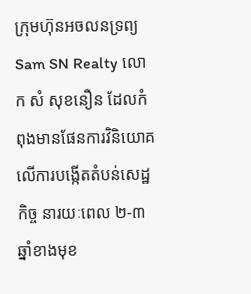ក្រុមហ៊ុនអចលនទ្រព្យ Sam SN Realty លោក សំ សុខនឿន ដែលកំពុងមានផែនការវិនិយោគលើការបង្កើតតំបន់សេដ្ឋកិច្ច នារយៈពេល ២-៣ ឆ្នាំខាងមុខ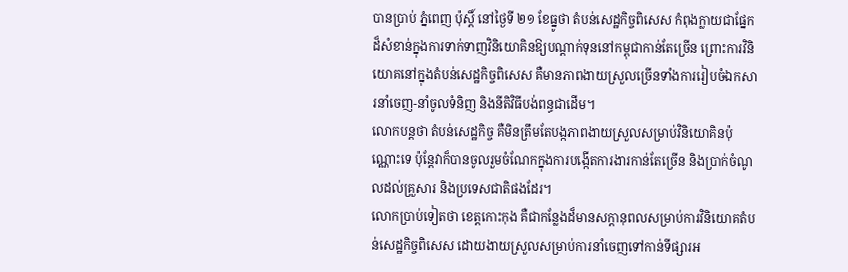បានប្រាប់ ភ្នំពេញ ប៉ុស្តិ៍ នៅថ្ងៃទី ២១ ខែធ្នូថា តំបន់សេដ្ឋកិច្ចពិសេស កំពុងក្លាយជាផ្នែកដ៏សំខាន់ក្នុងការទាក់ទាញវិនិយោគិនឱ្យបណ្តាក់ទុននៅកម្ពុជាកាន់តែច្រើន ព្រោះការវិនិយោគនៅក្នុងតំបន់សេដ្ឋកិច្ចពិសេស គឺមានភាពងាយស្រួលច្រើនទាំងការរៀបចំឯកសារនាំចេញ-នាំចូលទំនិញ និងនីតិវិធីបង់ពន្ធជាដើម។
លោកបន្តថា តំបន់សេដ្ឋកិច្ច គឺមិនត្រឹមតែបង្កភាពងាយស្រួលសម្រាប់វិនិយោគិនប៉ុណ្ណោះទេ ប៉ុន្តែវាក៏បានចូលរួមចំណែកក្នុងការបង្កើតការងារកាន់តែច្រើន និងប្រាក់ចំណូលដល់គ្រួសារ និងប្រទេសជាតិផងដែរ។
លោកប្រាប់ទៀតថា ខេត្តកោះកុង គឺជាកន្លែងដ៏មានសក្តានុពលសម្រាប់ការវិនិយោគតំបន់សេដ្ឋកិច្ចពិសេស ដោយងាយស្រួលសម្រាប់ការនាំចេញទៅកាន់ទីផ្សារអ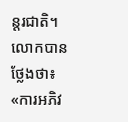ន្តរជាតិ។
លោកបានថ្លែងថា៖ «ការអភិវ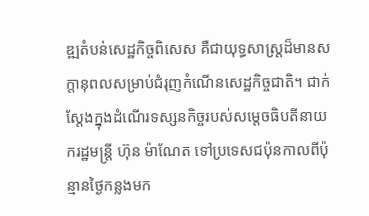ឌ្ឍតំបន់សេដ្ឋកិច្ចពិសេស គឺជាយុទ្ធសាស្ត្រដ៏មានសក្តានុពលសម្រាប់ជំរុញកំណើនសេដ្ឋកិច្ចជាតិ។ ជាក់ស្តែងក្នុងដំណើរទស្សនកិច្ចរបស់សម្តេចធិបតីនាយករដ្ឋមន្ត្រី ហ៊ុន ម៉ាណែត ទៅប្រទេសជប៉ុនកាលពីប៉ុន្មានថ្ងៃកន្លងមក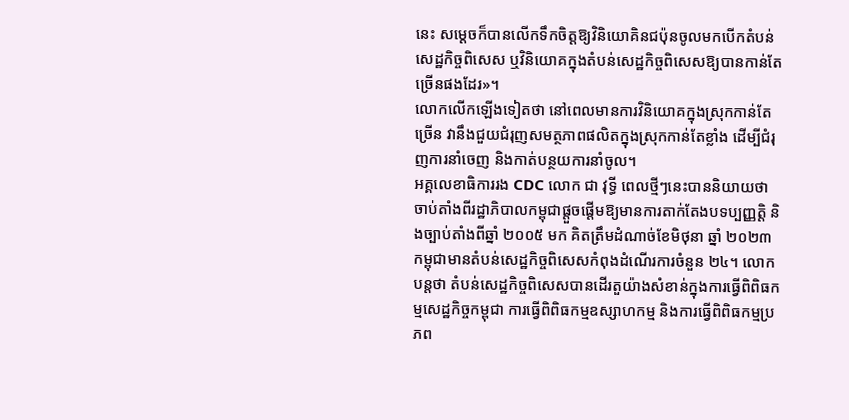នេះ សម្តេចក៏បានលើកទឹកចិត្តឱ្យវិនិយោគិនជប៉ុនចូលមកបើកតំបន់សេដ្ឋកិច្ចពិសេស ឬវិនិយោគក្នុងតំបន់សេដ្ឋកិច្ចពិសេសឱ្យបានកាន់តែច្រើនផងដែរ»។
លោកលើកឡើងទៀតថា នៅពេលមានការវិនិយោគក្នុងស្រុកកាន់តែច្រើន វានឹងជួយជំរុញសមត្ថភាពផលិតក្នុងស្រុកកាន់តែខ្លាំង ដើម្បីជំរុញការនាំចេញ និងកាត់បន្ថយការនាំចូល។
អគ្គលេខាធិការរង CDC លោក ជា វុទ្ធី ពេលថ្មីៗនេះបាននិយាយថា ចាប់តាំងពីរដ្ឋាភិបាលកម្ពុជាផ្តួចផ្តើមឱ្យមានការតាក់តែងបទប្បញ្ញត្តិ និងច្បាប់តាំងពីឆ្នាំ ២០០៥ មក គិតត្រឹមដំណាច់ខែមិថុនា ឆ្នាំ ២០២៣ កម្ពុជាមានតំបន់សេដ្ឋកិច្ចពិសេសកំពុងដំណើរការចំនួន ២៤។ លោកបន្តថា តំបន់សេដ្ឋកិច្ចពិសេសបានដើរតួយ៉ាងសំខាន់ក្នុងការធ្វើពិពិធកម្មសេដ្ឋកិច្ចកម្ពុជា ការធ្វើពិពិធកម្មឧស្សាហកម្ម និងការធ្វើពិពិធកម្មប្រភព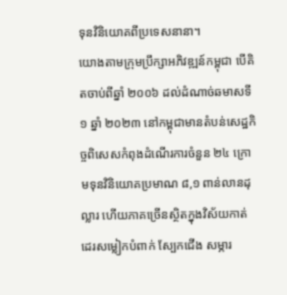ទុនវិនិយោគពីប្រទេសនានា។
យោងតាមក្រុមប្រឹក្សាអភិវឌ្ឍន៍កម្ពុជា បើគិតចាប់ពីឆ្នាំ ២០០៦ ដល់ដំណាច់ឆមាសទី១ ឆ្នាំ ២០២៣ នៅកម្ពុជាមានតំបន់សេដ្ឋកិច្ចពិសេសកំពុងដំណើរការចំនួន ២៤ ក្រោមទុនវិនិយោគប្រមាណ ៨,១ ពាន់លានដុល្លារ ហើយភាគច្រើនស្ថិតក្នុងវិស័យកាត់ដេរសម្លៀកបំពាក់ ស្បែកជើង សម្ភារ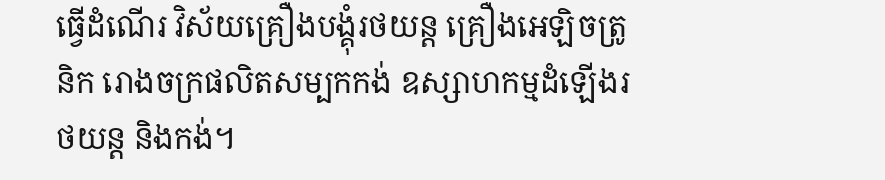ធ្វើដំណើរ វិស័យគ្រឿងបង្គុំរថយន្ត គ្រឿងអេឡិចត្រូនិក រោងចក្រផលិតសម្បកកង់ ឧស្សាហកម្មដំឡើងរថយន្ត និងកង់។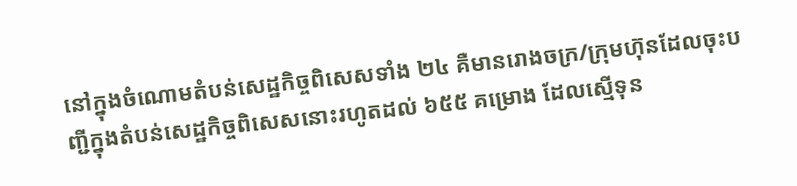នៅក្នុងចំណោមតំបន់សេដ្ឋកិច្ចពិសេសទាំង ២៤ គឺមានរោងចក្រ/ក្រុមហ៊ុនដែលចុះបញ្ជីក្នុងតំបន់សេដ្ឋកិច្ចពិសេសនោះរហូតដល់ ៦៥៥ គម្រោង ដែលស្មើទុន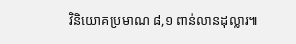វិនិយោគប្រមាណ ៨,១ ពាន់លានដុល្លារ៕